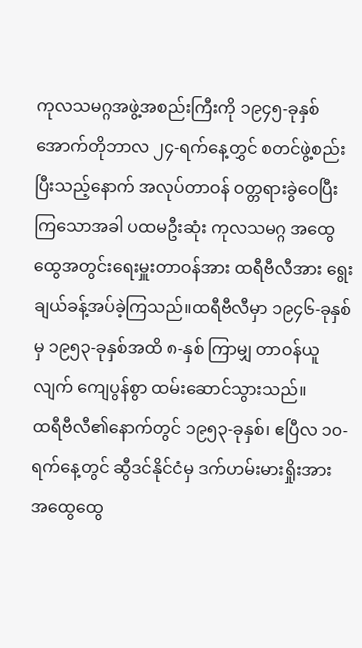ကုလသမဂ္ဂအဖွဲ့အစည်းကြီးကို ၁၉၄၅-ခုနှစ် အောက်တိုဘာလ ၂၄-ရက်နေ့တွှင် စတင်ဖွဲ့စည်းပြီးသည့်နောက် အလုပ်တာဝန် ဝတ္တရားခွဲဝေပြီးကြသောအခါ ပထမဦးဆုံး ကုလသမဂ္ဂ အထွေထွေအတွင်းရေးမှူးတာဝန်အား ထရီဗီလီအား ရွေးချယ်ခန့်အပ်ခဲ့ကြသည်။ထရီဗီလီမှာ ၁၉၄၆-ခုနှစ်မှ ၁၉၅၃-ခုနှစ်အထိ ၈-နှစ် ကြာမျှ တာဝန်ယူလျက် ကျေပွန်စွာ ထမ်းဆောင်သွားသည်။
ထရီဗီလီ၏နောက်တွင် ၁၉၅၃-ခုနှစ်၊ ဧပြီလ ၁၀-ရက်နေ့တွင် ဆွီဒင်နိုင်ငံမှ ဒက်ဟမ်းမားရှိုးအား အထွေထွေ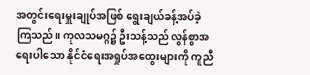အတွင်းရေးမှူးချုပ်အဖြစ် ရွေးချယ်ခန့်အပ်ခဲ့ကြသည်။ ကုလသမဂ္ဂ၌ ဦးသန့်သည် လွန်စွာအရေးပါသော နိုင်ငံရေးအရှုပ်အထွေးများကို ကူညီ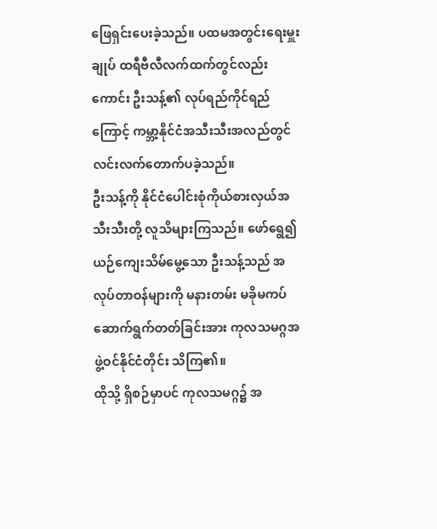ဖြေရှင်းပေးခဲ့သည်။ ပထမအတွင်းရေးမှူးချုပ် ထရီဗီလီလက်ထက်တွင်လည်းကောင်း ဦးသန့်၏ လုပ်ရည်ကိုင်ရည်ကြောင့် ကမ္ဘာ့နိုင်ငံအသီးသီးအလည်တွင် လင်းလက်တောက်ပခဲ့သည်။
ဦးသန့်ကို နိုင်ငံပေါင်းစုံကိုယ်စားလှယ်အသီးသီးတို့ လူသိများကြသည်။ ဖော်ရွေ၍ ယဉ်ကျေးသိမ်မွေ့သော ဦးသန့်သည် အလုပ်တာဝန်များကို မနားတမ်း မခိုမကပ် ဆောက်ရွက်တတ်ခြင်းအား ကုလသမဂ္ဂအဖွဲ့ဝင်နိုင်ငံတိုင်း သိကြ၏။
ထိုသို့ ရှိစဉ်မှာပင် ကုလသမဂ္ဂ၌ အ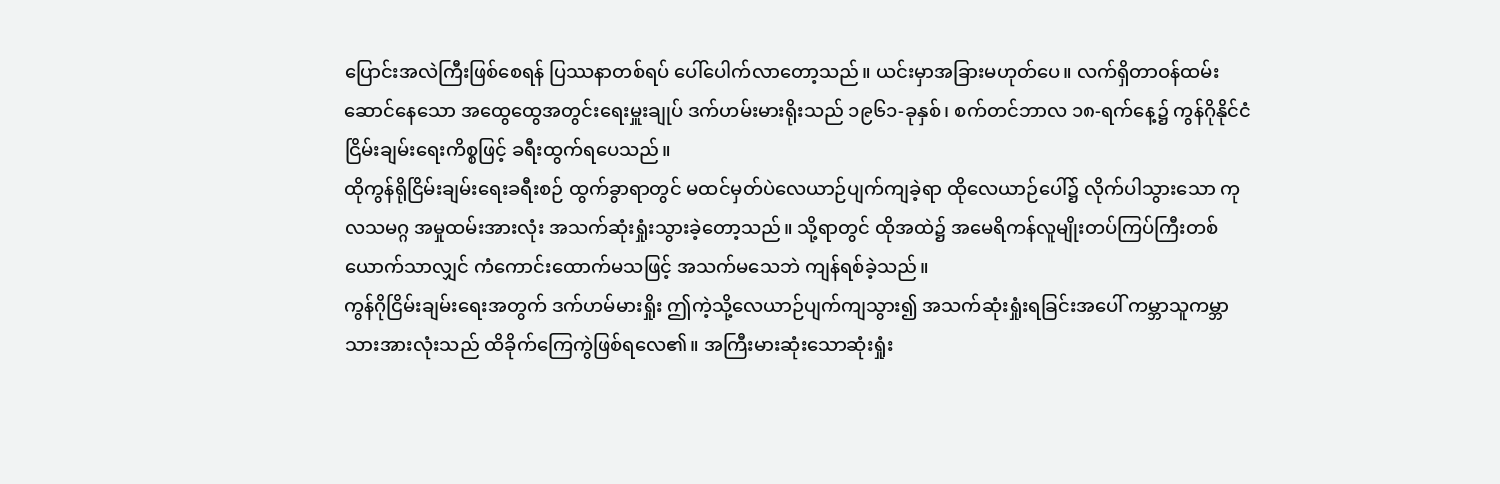ပြောင်းအလဲကြီးဖြစ်စေရန် ပြဿနာတစ်ရပ် ပေါ်ပေါက်လာတော့သည်။ ယင်းမှာအခြားမဟုတ်ပေ။ လက်ရှိတာဝန်ထမ်းဆောင်နေသော အထွေထွေအတွင်းရေးမှူးချုပ် ဒက်ဟမ်းမားရိုးသည် ၁၉၆၁-ခုနှစ်၊ စက်တင်ဘာလ ၁၈-ရက်နေ့၌ ကွန်ဂိုနိုင်ငံ ငြိမ်းချမ်းရေးကိစ္စဖြင့် ခရီးထွက်ရပေသည်။
ထိုကွန်ရိုငြိမ်းချမ်းရေးခရီးစဉ် ထွက်ခွာရာတွင် မထင်မှတ်ပဲလေယာဉ်ပျက်ကျခဲ့ရာ ထိုလေယာဉ်ပေါ်၌ လိုက်ပါသွားသော ကုလသမဂ္ဂ အမှုထမ်းအားလုံး အသက်ဆုံးရှုံးသွားခဲ့တော့သည်။ သို့ရာတွင် ထိုအထဲ၌ အမေရိကန်လူမျိုးတပ်ကြပ်ကြီးတစ်ယောက်သာလျှင် ကံကောင်းထောက်မသဖြင့် အသက်မသေဘဲ ကျန်ရစ်ခဲ့သည်။
ကွန်ဂိုငြိမ်းချမ်းရေးအတွက် ဒက်ဟမ်မားရှိုး ဤကဲ့သို့လေယာဉ်ပျက်ကျသွား၍ အသက်ဆုံးရှုံးရခြင်းအပေါ် ကမ္ဘာသူကမ္ဘာသားအားလုံးသည် ထိခိုက်ကြေကွဲဖြစ်ရလေ၏။ အကြီးမားဆုံးသောဆုံးရှုံး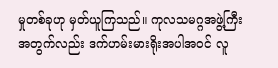မှုတစ်ခုဟု မှတ်ယူကြသည်။ ကုလသမဂ္ဂအဖွဲ့ကြီးအတွက်လည်း ဒက်ဟမ်းမားရိုးအပါအဝင် လူ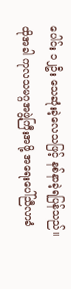ပေါင်း ၁၂ဦး သေဆုံးခဲ့လေသဖြင့် နစ်နာခဲ့ရပြန်သည်။
ထိုအခါ ကုလသမဂ္ဂအဖွဲ့ကြီးအဖို့ အရေးပေါ်ညီလာခံ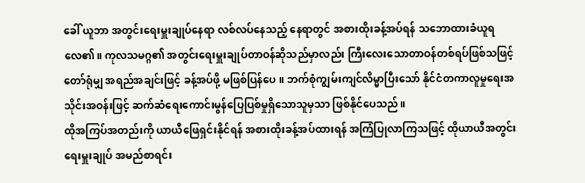ခေါ် ယူဘာ အတွင်းရေးမှူးချုပ်နေရာ လစ်လပ်နေသည့် နေရာတွင် အစားထိုးခန့်အပ်ရန် သဘောထားခံယူရလေ၏။ ကုလသမဂ္ဂ၏ အတွင်းရေးမှူးချုပ်တာဝန်ဆိုသည်မှာလည်း ကြီးလေးသောတာဝန်တစ်ရပ်ဖြစ်သဖြင့် တော်ရုံမျှ အရည်အချင်းဖြင့် ခန့်အပ်ဖို့ မဖြစ်ပြန်ပေ။ ဘက်စုံကျွမ်းကျင်လိမ္မာပြီးသော် နိုင်ငံတကာလူမှုရေးအသိုင်းအဝန်းဖြင့် ဆက်ဆံရေးကောင်းမွန်ပြေပြစ်မှုရှိသောသူမှသာ ဖြစ်နိုင်ပေသည်။
ထိုအကြပ်အတည်းကို ယာယီဖြေရှင်းနိုင်ရန် အစားထိုးခန့်အပ်ထားရန် အကြံပြုလာကြသဖြင့် ထိုယာယီအတွင်းရေးမှူးချုပ် အမည်စာရင်း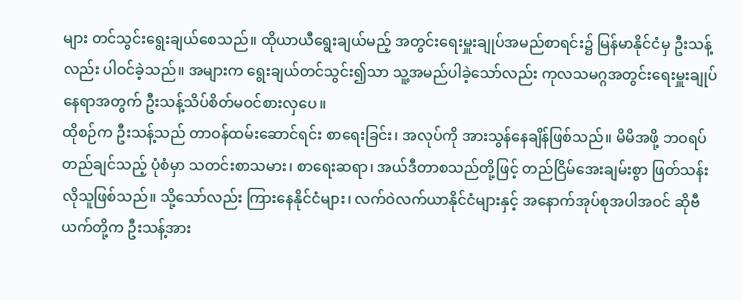များ တင်သွင်းရွေးချယ်စေသည်။ ထိုယာယီရွေးချယ်မည့် အတွင်းရေးမှူးချုပ်အမည်စာရင်း၌ မြန်မာနိုင်ငံမှ ဦးသန့်လည်း ပါဝင်ခဲ့သည်။ အများက ရွေးချယ်တင်သွင်း၍သာ သူ့အမည်ပါခဲ့သော်လည်း ကုလသမဂ္ဂအတွင်းရေးမှူးချုပ်နေရာအတွက် ဦးသန့်သိပ်စိတ်မဝင်စားလှပေ။
ထိုစဉ်က ဦးသန့်သည် တာဝန်ထမ်းဆောင်ရင်း စာရေးခြင်း၊ အလုပ်ကို အားသွန်နေချိန်ဖြစ်သည်။ မိမိအဖို့ ဘဝရပ်တည်ချင်သည့် ပုံစံမှာ သတင်းစာသမား၊ စာရေးဆရာ၊ အယ်ဒီတာစသည်တို့ဖြင့် တည်ငြိမ်အေးချမ်းစွာ ဖြတ်သန်းလိုသူဖြစ်သည်။ သို့သော်လည်း ကြားနေနိုင်ငံများ၊ လက်ဝဲလက်ယာနိုင်ငံများနှင့် အနောက်အုပ်စုအပါအဝင် ဆိုဗီယက်တို့က ဦးသန့်အား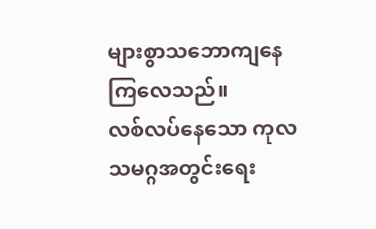များစွာသဘောကျနေကြလေသည်။
လစ်လပ်နေသော ကုလသမဂ္ဂအတွင်းရေး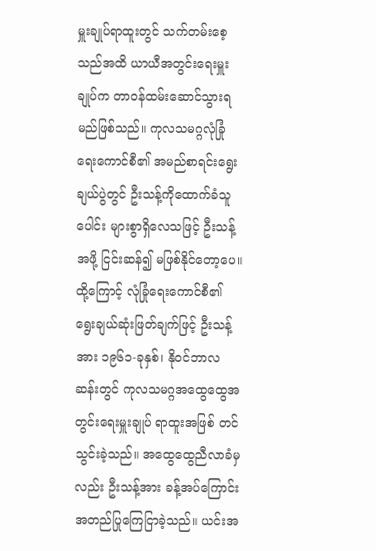မှူးချုပ်ရာထူးတွင် သက်တမ်းစေ့သည်အထိ ယာယီအတွင်းရေးမှူးချုပ်က တာဝန်ထမ်းဆောင်သွားရမည်ဖြစ်သည်။ ကုလသမဂ္ဂလုံခြုံရေးကောင်စီ၏ အမည်စာရင်းရွေးချယ်ပွဲတွင် ဦးသန့်ကိုထောက်ခံသူပေါင်း များစွာရှိလေသဖြင့် ဦးသန့်အဖို့ ငြင်းဆန်၍ မဖြစ်နိုင်တော့ပေ။
ထို့ကြောင့် လုံခြုံရေးကောင်စီ၏ ရွေးချယ်ဆုံးဖြတ်ချက်ဖြင့် ဦးသန့်အား ၁၉၆၁-ခုနှစ်၊ နိုဝင်ဘာလဆန်းတွင် ကုလသမဂ္ဂအထွေထွေအတွင်းရေးမှူးချုပ် ရာထူးအဖြစ် တင်သွင်းခဲ့သည်။ အထွေထွေညီလာခံမှလည်း ဦးသန့်အား ခန့်အပ်ကြောင်း အတည်ပြုကြေငြာခဲ့သည်။ ယင်းအ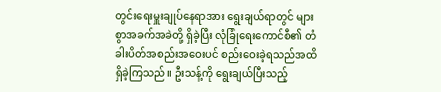တွင်းရေးမှူးချုပ်နေရာအား ရွေးချယ်ရာတွင် များစွာအခက်အခဲတို့ ရှိခဲ့ပြီး လုံခြုံရေးကောင်စီ၏ တံခါးပိတ်အစည်းအဝေးပင် စည်းဝေးခဲ့ရသည်အထိ ရှိခဲ့ကြသည်။ ဦးသန့်ကို ရွေးချယ်ပြီးသည့်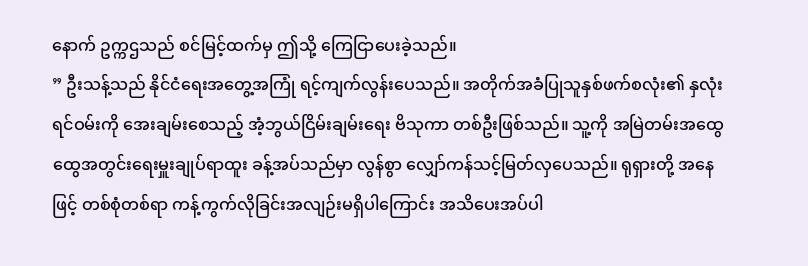နောက် ဥက္ကဌသည် စင်မြင့်ထက်မှ ဤသို့ ကြေငြာပေးခဲ့သည်။
” ဦးသန့်သည် နိုင်ငံရေးအတွေ့အကြုံ ရင့်ကျက်လွန်းပေသည်။ အတိုက်အခံပြုသူနှစ်ဖက်စလုံး၏ နှလုံးရင်ဝမ်းကို အေးချမ်းစေသည့် အံ့ဘွယ်ငြိမ်းချမ်းရေး ဗိသုကာ တစ်ဦးဖြစ်သည်။ သူ့ကို အမြဲတမ်းအထွေထွေအတွင်းရေးမှူးချုပ်ရာထူး ခန့်အပ်သည်မှာ လွန်စွာ လျှော်ကန်သင့်မြတ်လှပေသည်။ ရုရှားတို့ အနေဖြင့် တစ်စုံတစ်ရာ ကန့်ကွက်လိုခြင်းအလျဉ်းမရှိပါကြောင်း အသိပေးအပ်ပါ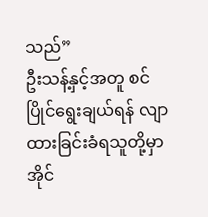သည်”
ဦးသန့်နှင့်အတူ စင်ပြိုင်ရွေးချယ်ရန် လျာထားခြင်းခံရသူတို့မှာ အိုင်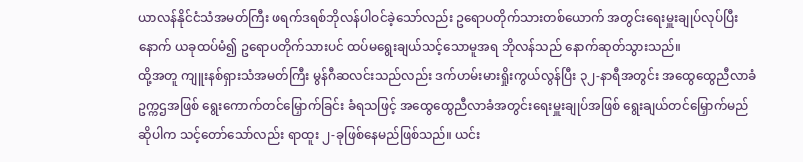ယာလန်နိုင်ငံသံအမတ်ကြီး ဖရက်ဒရစ်ဘိုလန်ပါဝင်ခဲ့သော်လည်း ဥရောပတိုက်သားတစ်ယောက် အတွင်းရေးမှူးချုပ်လုပ်ပြီးနောက် ယခုထပ်မံ၍ ဥရောပတိုက်သားပင် ထပ်မရွေးချယ်သင့်သောမူအရ ဘိုလန်သည် နောက်ဆုတ်သွားသည်။
ထို့အတူ ကျူးနစ်ရှားသံအမတ်ကြီး မွန်ဂီဆလင်းသည်လည်း ဒက်ဟမ်းမားရှိုးကွယ်လွန်ပြီး ၃၂-နာရီအတွင်း အထွေထွေညီလာခံဥက္ကဌအဖြစ် ရွေးကောက်တင်မြှောက်ခြင်း ခံရသဖြင့် အထွေထွေညီလာခံအတွင်းရေးမှူးချုပ်အဖြစ် ရွေးချယ်တင်မြှောက်မည်ဆိုပါက သင့်တော်သော်လည်း ရာထူး ၂-ခုဖြစ်နေမည်ဖြစ်သည်။ ယင်း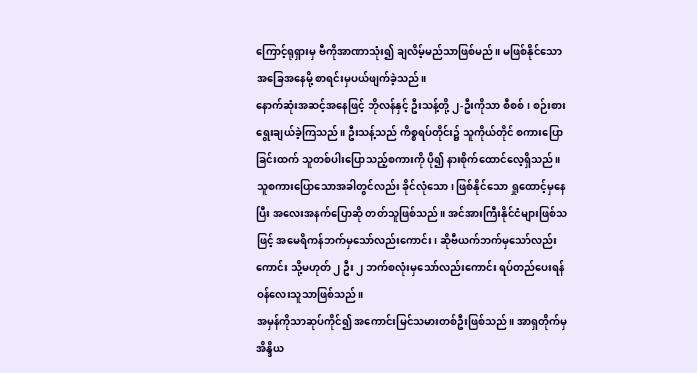ကြောင့်ရုရှားမှ ဗီကိုအာဏာသုံး၍ ချလိမ့်မည်သာဖြစ်မည်။ မဖြစ်နိုင်သောအခြေအနေမို့ စာရင်းမှပယ်ဖျက်ခဲ့သည်။
နောက်ဆုံးအဆင့်အနေဖြင့် ဘိုလန်နှင့် ဦးသန့်တို့ ၂-ဦးကိုသာ စီစစ်၊ စဉ်းစားရွေးချယ်ခဲ့ကြသည်။ ဦးသန့်သည် ကိစ္စရပ်တိုင်း၌ သူကိုယ်တိုင် စကားပြောခြင်းထက် သူတစ်ပါးပြောသည့်စကားကို ပို၍ နားစိုက်ထောင်လေ့ရှိသည်။ သူစကားပြောသောအခါတွင်လည်း ခိုင်လုံသော၊ ဖြစ်နိုင်သော ရှုထောင့်မှနေပြီး အလေးအနက်ပြောဆို တတ်သူဖြစ်သည်။ အင်အားကြီးနိုင်ငံများဖြစ်သဖြင့် အမေရိကန်ဘက်မှသော်လည်းကောင်း၊ ဆိုဗီယက်ဘက်မှသော်လည်းကောင်း သို့မဟုတ် ၂ ဦး ၂ ဘက်စလုံးမှသော်လည်းကောင်း ရပ်တည်ပေးရန် ဝန်လေးသူသာဖြစ်သည်။
အမှန်ကိုသာဆုပ်ကိုင်၍ အကောင်းမြင်သမားတစ်ဦးဖြစ်သည်။ အာရှတိုက်မှ အိန္ဒိယ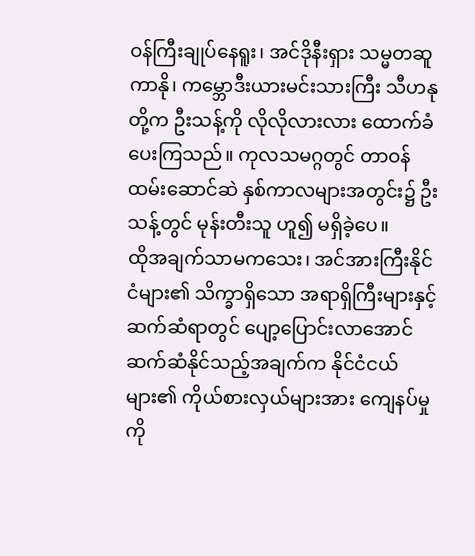ဝန်ကြီးချုပ်နေရူး၊ အင်ဒိုနီးရှား သမ္မတဆူကာနို၊ ကမ္ဘောဒီးယားမင်းသားကြီး သီဟနုတို့က ဦးသန့်ကို လိုလိုလားလား ထောက်ခံပေးကြသည်။ ကုလသမဂ္ဂတွင် တာဝန်ထမ်းဆောင်ဆဲ နှစ်ကာလများအတွင်း၌ ဦးသန့်တွင် မုန်းတီးသူ ဟူ၍ မရှိခဲ့ပေ။
ထိုအချက်သာမကသေး၊ အင်အားကြီးနိုင်ငံများ၏ သိက္ခာရှိသော အရာရှိကြီးများနှင့် ဆက်ဆံရာတွင် ပျော့ပြောင်းလာအောင် ဆက်ဆံနိုင်သည့်အချက်က နိုင်ငံငယ်များ၏ ကိုယ်စားလှယ်များအား ကျေနပ်မှုကို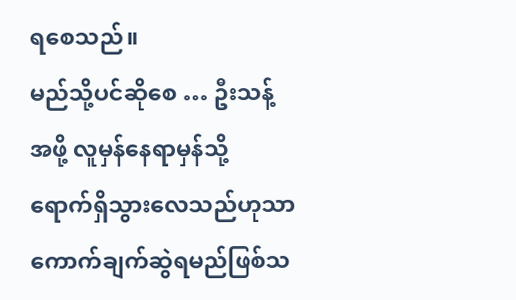ရစေသည်။
မည်သို့ပင်ဆိုစေ … ဦးသန့်အဖို့ လူမှန်နေရာမှန်သို့ ရောက်ရှိသွားလေသည်ဟုသာ ကောက်ချက်ဆွဲရမည်ဖြစ်သ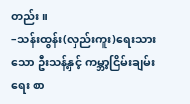တည်း။
–သန်းထွန်း(လှည်းကူး)ရေးသားသော ဦးသန့်နှင့် ကမ္ဘာ့ငြိမ်းချမ်းရေး စာ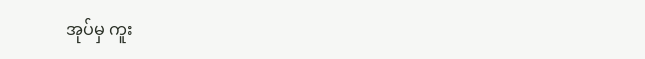အုပ်မှ ကူး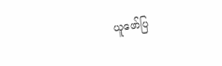ယူဖော်ပြ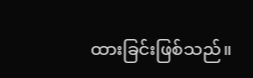ထားခြင်းဖြစ်သည်။